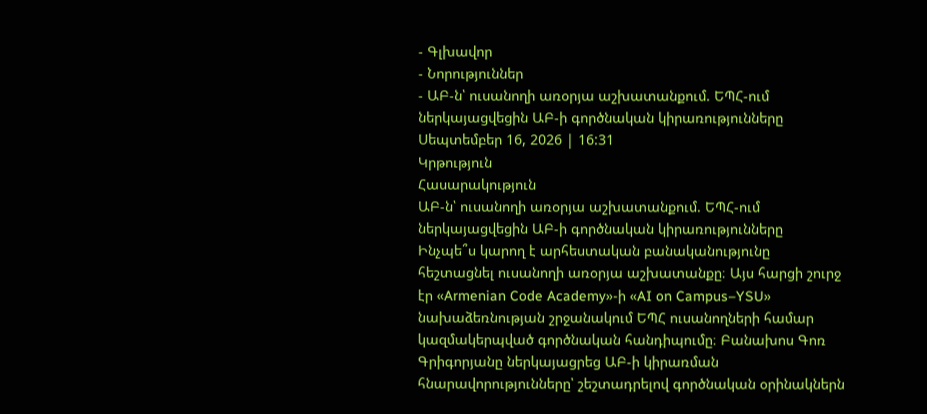- Գլխավոր
- Նորություններ
- ԱԲ-ն՝ ուսանողի առօրյա աշխատանքում. ԵՊՀ-ում ներկայացվեցին ԱԲ-ի գործնական կիրառությունները
Սեպտեմբեր 16, 2026 | 16:31
Կրթություն
Հասարակություն
ԱԲ-ն՝ ուսանողի առօրյա աշխատանքում. ԵՊՀ-ում ներկայացվեցին ԱԲ-ի գործնական կիրառությունները
Ինչպե՞ս կարող է արհեստական բանականությունը հեշտացնել ուսանողի առօրյա աշխատանքը։ Այս հարցի շուրջ էր «Armenian Code Academy»-ի «AI on Campus–YSU» նախաձեռնության շրջանակում ԵՊՀ ուսանողների համար կազմակերպված գործնական հանդիպումը։ Բանախոս Գոռ Գրիգորյանը ներկայացրեց ԱԲ-ի կիրառման հնարավորությունները՝ շեշտադրելով գործնական օրինակներն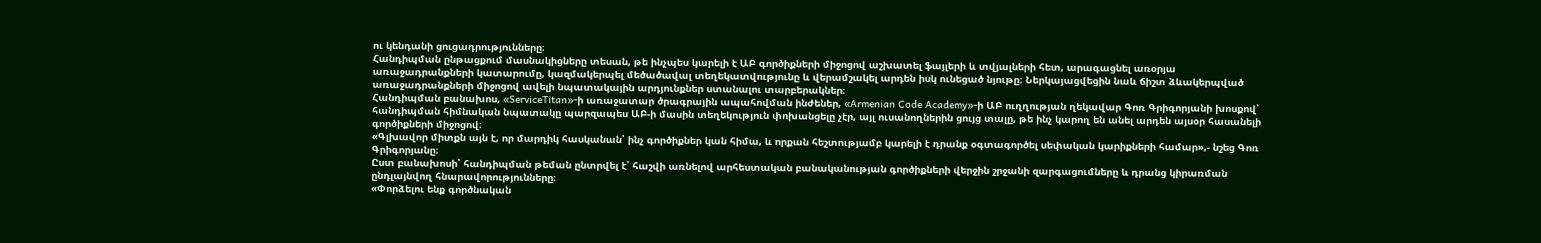ու կենդանի ցուցադրությունները։
Հանդիպման ընթացքում մասնակիցները տեսան, թե ինչպես կարելի է ԱԲ գործիքների միջոցով աշխատել ֆայլերի և տվյալների հետ, արագացնել առօրյա առաջադրանքների կատարումը, կազմակերպել մեծածավալ տեղեկատվությունը և վերամշակել արդեն իսկ ունեցած նյութը։ Ներկայացվեցին նաև ճիշտ ձևակերպված առաջադրանքների միջոցով ավելի նպատակային արդյունքներ ստանալու տարբերակներ։
Հանդիպման բանախոս, «ServiceTitan»-ի առաջատար ծրագրային ապահովման ինժեներ, «Armenian Code Academy»-ի ԱԲ ուղղության ղեկավար Գոռ Գրիգորյանի խոսքով՝ հանդիպման հիմնական նպատակը պարզապես ԱԲ-ի մասին տեղեկություն փոխանցելը չէր, այլ ուսանողներին ցույց տալը, թե ինչ կարող են անել արդեն այսօր հասանելի գործիքների միջոցով։
«Գլխավոր միտքն այն է, որ մարդիկ հասկանան՝ ինչ գործիքներ կան հիմա, և որքան հեշտությամբ կարելի է դրանք օգտագործել սեփական կարիքների համար»,- նշեց Գոռ Գրիգորյանը։
Ըստ բանախոսի՝ հանդիպման թեման ընտրվել է՝ հաշվի առնելով արհեստական բանականության գործիքների վերջին շրջանի զարգացումները և դրանց կիրառման ընդլայնվող հնարավորությունները։
«Փորձելու ենք գործնական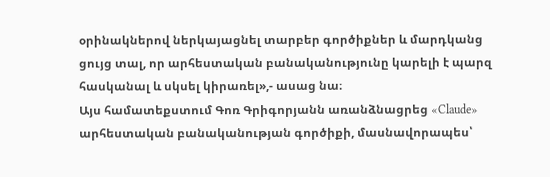օրինակներով ներկայացնել տարբեր գործիքներ և մարդկանց ցույց տալ, որ արհեստական բանականությունը կարելի է պարզ հասկանալ և սկսել կիրառել»,- ասաց նա։
Այս համատեքստում Գոռ Գրիգորյանն առանձնացրեց «Claude» արհեստական բանականության գործիքի, մասնավորապես՝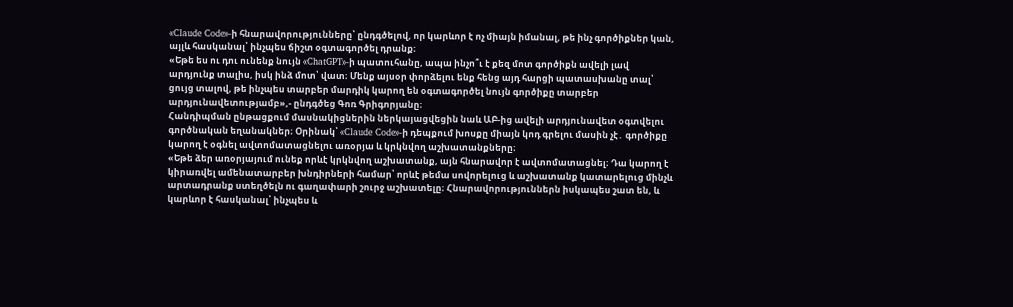«Claude Code»-ի հնարավորությունները՝ ընդգծելով, որ կարևոր է ոչ միայն իմանալ, թե ինչ գործիքներ կան, այլև հասկանալ՝ ինչպես ճիշտ օգտագործել դրանք։
«Եթե ես ու դու ունենք նույն «ChatGPT»-ի պատուհանը, ապա ինչո՞ւ է քեզ մոտ գործիքն ավելի լավ արդյունք տալիս, իսկ ինձ մոտ՝ վատ։ Մենք այսօր փորձելու ենք հենց այդ հարցի պատասխանը տալ՝ ցույց տալով, թե ինչպես տարբեր մարդիկ կարող են օգտագործել նույն գործիքը տարբեր արդյունավետությամբ»,- ընդգծեց Գոռ Գրիգորյանը։
Հանդիպման ընթացքում մասնակիցներին ներկայացվեցին նաև ԱԲ-ից ավելի արդյունավետ օգտվելու գործնական եղանակներ։ Օրինակ՝ «Claude Code»-ի դեպքում խոսքը միայն կոդ գրելու մասին չէ․ գործիքը կարող է օգնել ավտոմատացնելու առօրյա և կրկնվող աշխատանքները։
«Եթե ձեր առօրյայում ունեք որևէ կրկնվող աշխատանք, այն հնարավոր է ավտոմատացնել։ Դա կարող է կիրառվել ամենատարբեր խնդիրների համար՝ որևէ թեմա սովորելուց և աշխատանք կատարելուց մինչև արտադրանք ստեղծելն ու գաղափարի շուրջ աշխատելը։ Հնարավորություններն իսկապես շատ են, և կարևոր է հասկանալ՝ ինչպես և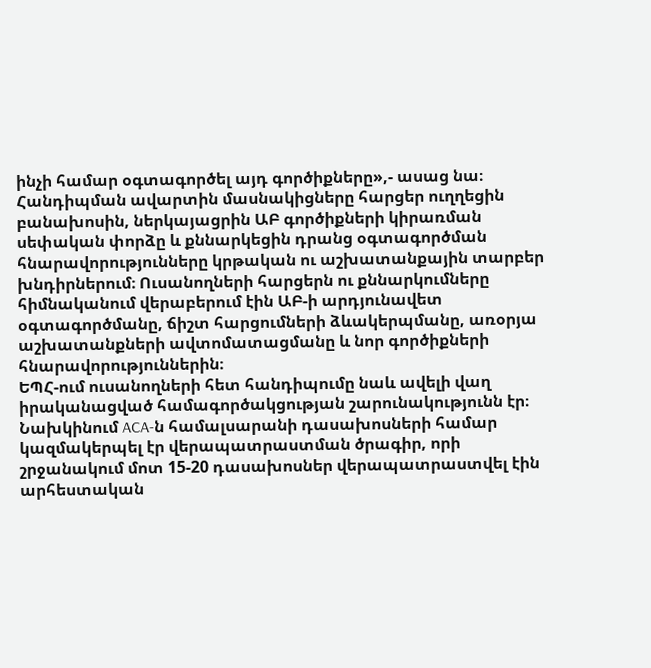ինչի համար օգտագործել այդ գործիքները»,- ասաց նա։
Հանդիպման ավարտին մասնակիցները հարցեր ուղղեցին բանախոսին, ներկայացրին ԱԲ գործիքների կիրառման սեփական փորձը և քննարկեցին դրանց օգտագործման հնարավորությունները կրթական ու աշխատանքային տարբեր խնդիրներում։ Ուսանողների հարցերն ու քննարկումները հիմնականում վերաբերում էին ԱԲ-ի արդյունավետ օգտագործմանը, ճիշտ հարցումների ձևակերպմանը, առօրյա աշխատանքների ավտոմատացմանը և նոր գործիքների հնարավորություններին։
ԵՊՀ-ում ուսանողների հետ հանդիպումը նաև ավելի վաղ իրականացված համագործակցության շարունակությունն էր։ Նախկինում ACA-ն համալսարանի դասախոսների համար կազմակերպել էր վերապատրաստման ծրագիր, որի շրջանակում մոտ 15-20 դասախոսներ վերապատրաստվել էին արհեստական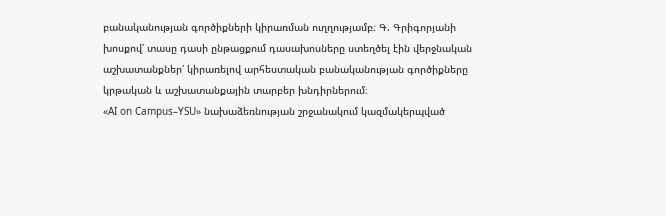բանականության գործիքների կիրառման ուղղությամբ։ Գ. Գրիգորյանի խոսքով՝ տասը դասի ընթացքում դասախոսները ստեղծել էին վերջնական աշխատանքներ՝ կիրառելով արհեստական բանականության գործիքները կրթական և աշխատանքային տարբեր խնդիրներում։
«AI on Campus–YSU» նախաձեռնության շրջանակում կազմակերպված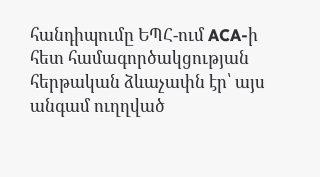հանդիպումը ԵՊՀ-ում ACA-ի հետ համագործակցության հերթական ձևաչափն էր՝ այս անգամ ուղղված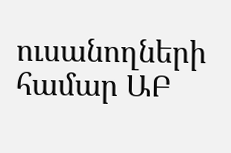ուսանողների համար ԱԲ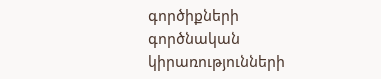գործիքների գործնական կիրառությունների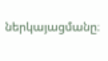ներկայացմանը։